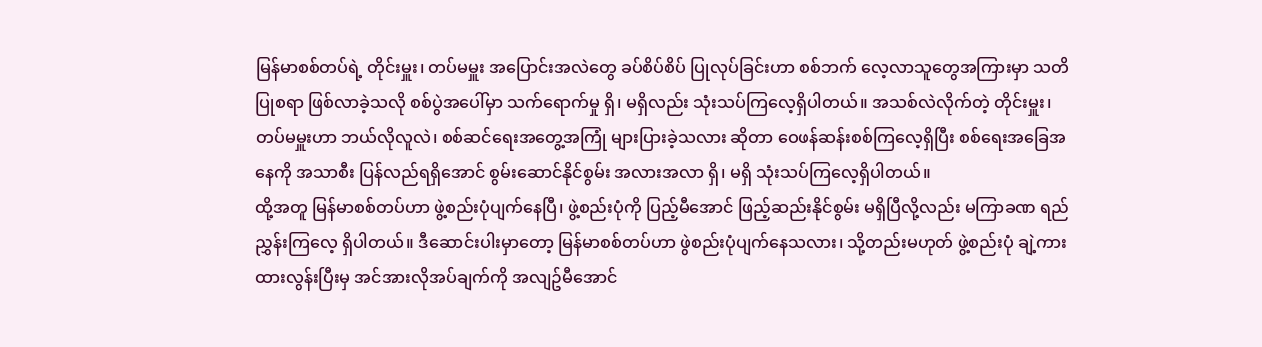မြန်မာစစ်တပ်ရဲ့ တိုင်းမှူး၊ တပ်မမှူး အပြောင်းအလဲတွေ ခပ်စိပ်စိပ် ပြုလုပ်ခြင်းဟာ စစ်ဘက် လေ့လာသူတွေအကြားမှာ သတိပြုစရာ ဖြစ်လာခဲ့သလို စစ်ပွဲအပေါ်မှာ သက်ရောက်မှု ရှိ၊ မရှိလည်း သုံးသပ်ကြလေ့ရှိပါတယ်။ အသစ်လဲလိုက်တဲ့ တိုင်းမှူး၊ တပ်မမှူးဟာ ဘယ်လိုလူလဲ၊ စစ်ဆင်ရေးအတွေ့အကြုံ များပြားခဲ့သလား ဆိုတာ ဝေဖန်ဆန်းစစ်ကြလေ့ရှိပြီး စစ်ရေးအခြေအနေကို အသာစီး ပြန်လည်ရရှိအောင် စွမ်းဆောင်နိုင်စွမ်း အလားအလာ ရှိ၊ မရှိ သုံးသပ်ကြလေ့ရှိပါတယ်။
ထို့အတူ မြန်မာစစ်တပ်ဟာ ဖွဲ့စည်းပုံပျက်နေပြီ၊ ဖွဲ့စည်းပုံကို ပြည့်မီအောင် ဖြည့်ဆည်းနိုင်စွမ်း မရှိပြီလို့လည်း မကြာခဏ ရည်ညွှန်းကြလေ့ ရှိပါတယ်။ ဒီဆောင်းပါးမှာတော့ မြန်မာစစ်တပ်ဟာ ဖွဲစည်းပုံပျက်နေသလား၊ သို့တည်းမဟုတ် ဖွဲ့စည်းပုံ ချဲ့ကားထားလွန်းပြီးမှ အင်အားလိုအပ်ချက်ကို အလျဥ်မီအောင်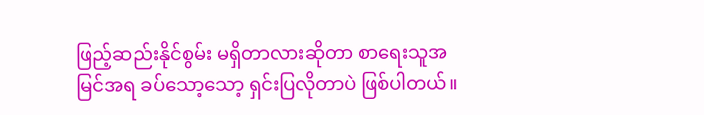ဖြည့်ဆည်းနိုင်စွမ်း မရှိတာလားဆိုတာ စာရေးသူအမြင်အရ ခပ်သော့သော့ ရှင်းပြလိုတာပဲ ဖြစ်ပါတယ်။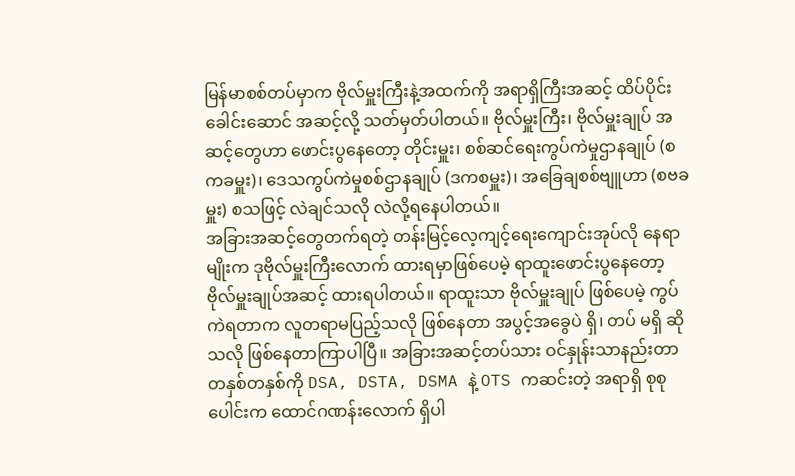မြန်မာစစ်တပ်မှာက ဗိုလ်မှူးကြီးနဲ့အထက်ကို အရာရှိကြီးအဆင့် ထိပ်ပိုင်းခေါင်းဆောင် အဆင့်လို့ သတ်မှတ်ပါတယ်။ ဗိုလ်မှူးကြီး၊ ဗိုလ်မှူးချုပ် အဆင့်တွေဟာ ဖောင်းပွနေတော့ တိုင်းမှူး၊ စစ်ဆင်ရေးကွပ်ကဲမှုဌာနချုပ် (စကခမှူး)၊ ဒေသကွပ်ကဲမှုစစ်ဌာနချုပ် (ဒကစမှူး)၊ အခြေချစစ်ဗျူဟာ (စဗခမှူး) စသဖြင့် လဲချင်သလို လဲလို့ရနေပါတယ်။
အခြားအဆင့်တွေတက်ရတဲ့ တန်းမြင့်လေ့ကျင့်ရေးကျောင်းအုပ်လို နေရာမျိုးက ဒုဗိုလ်မှူးကြီးလောက် ထားရမှာဖြစ်ပေမဲ့ ရာထူးဖောင်းပွနေတော့ ဗိုလ်မှူးချုပ်အဆင့် ထားရပါတယ်။ ရာထူးသာ ဗိုလ်မှူးချုပ် ဖြစ်ပေမဲ့ ကွပ်ကဲရတာက လူတရာမပြည့်သလို ဖြစ်နေတာ အပွင့်အခွေပဲ ရှိ၊ တပ် မရှိ ဆိုသလို ဖြစ်နေတာကြာပါပြီ။ အခြားအဆင့်တပ်သား ဝင်နှုန်းသာနည်းတာ တနှစ်တနှစ်ကို DSA, DSTA, DSMA နဲ့ OTS ကဆင်းတဲ့ အရာရှိ စုစုပေါင်းက ထောင်ဂဏန်းလောက် ရှိပါ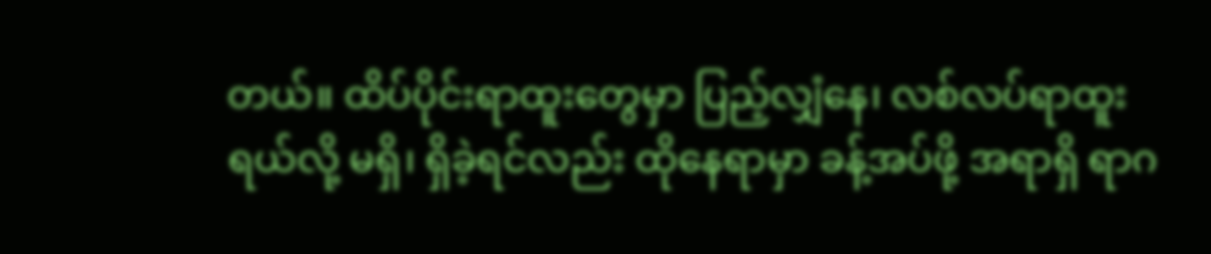တယ်။ ထိပ်ပိုင်းရာထူးတွေမှာ ပြည့်လျှံနေ၊ လစ်လပ်ရာထူးရယ်လို့ မရှိ၊ ရှိခဲ့ရင်လည်း ထိုနေရာမှာ ခန့်အပ်ဖို့ အရာရှိ ရာဂ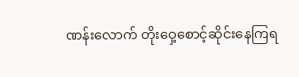ဏန်းလောက် တိုးဝှေ့စောင့်ဆိုင်းနေကြရ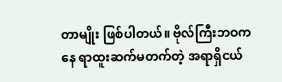တာမျိုး ဖြစ်ပါတယ်။ ဗိုလ်ကြီးဘဝကနေ ရာထူးဆက်မတက်တဲ့ အရာရှိငယ်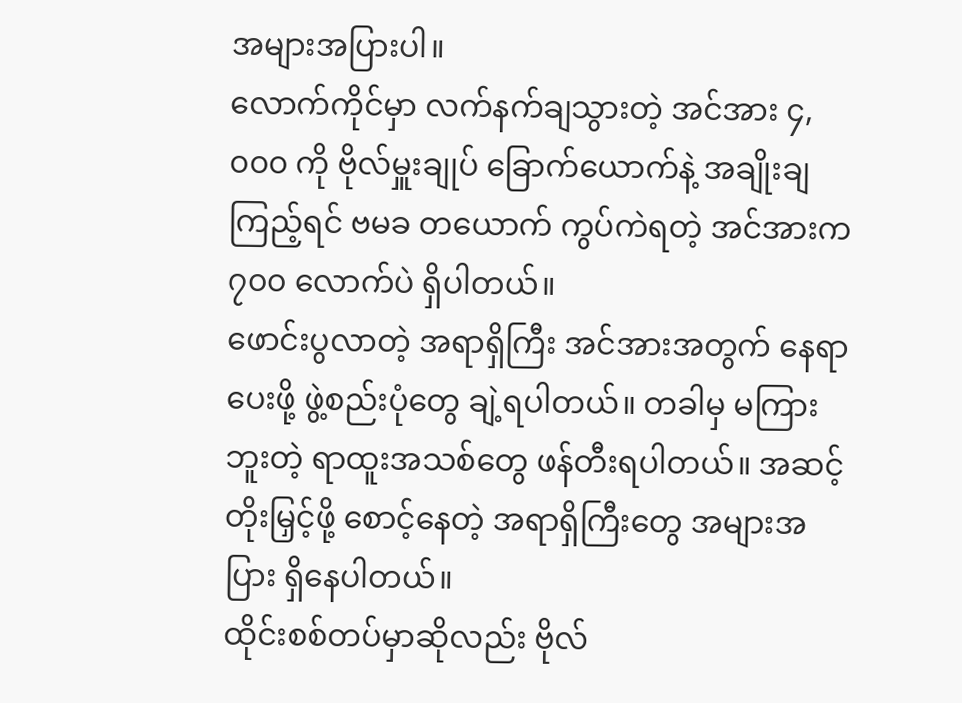အများအပြားပါ။
လောက်ကိုင်မှာ လက်နက်ချသွားတဲ့ အင်အား ၄,၀၀၀ ကို ဗိုလ်မှူးချုပ် ခြောက်ယောက်နဲ့ အချိုးချကြည့်ရင် ဗမခ တယောက် ကွပ်ကဲရတဲ့ အင်အားက ၇၀၀ လောက်ပဲ ရှိပါတယ်။
ဖောင်းပွလာတဲ့ အရာရှိကြီး အင်အားအတွက် နေရာပေးဖို့ ဖွဲ့စည်းပုံတွေ ချဲ့ရပါတယ်။ တခါမှ မကြားဘူးတဲ့ ရာထူးအသစ်တွေ ဖန်တီးရပါတယ်။ အဆင့်တိုးမြှင့်ဖို့ စောင့်နေတဲ့ အရာရှိကြီးတွေ အများအပြား ရှိနေပါတယ်။
ထိုင်းစစ်တပ်မှာဆိုလည်း ဗိုလ်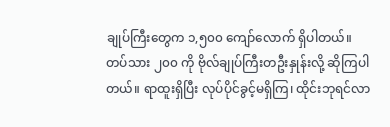ချုပ်ကြီးတွေက ၁,၅၀၀ ကျော်လောက် ရှိပါတယ်။ တပ်သား ၂၀၀ ကို ဗိုလ်ချုပ်ကြီးတဦးနှုန်းလို့ ဆိုကြပါတယ်။ ရာထူးရှိပြီး လုပ်ပိုင်ခွင့်မရှိကြ၊ ထိုင်းဘုရင်လာ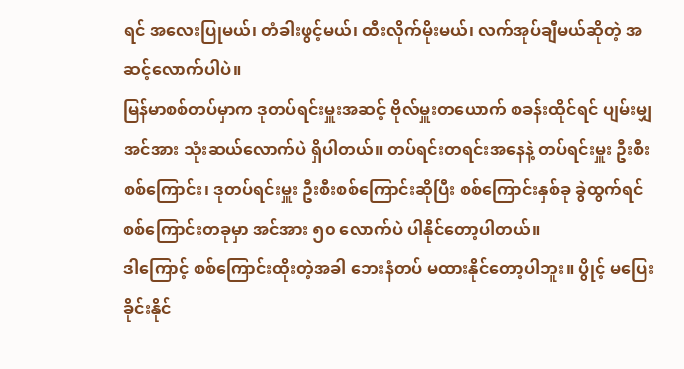ရင် အလေးပြုမယ်၊ တံခါးဖွင့်မယ်၊ ထီးလိုက်မိုးမယ်၊ လက်အုပ်ချီမယ်ဆိုတဲ့ အဆင့်လောက်ပါပဲ။
မြန်မာစစ်တပ်မှာက ဒုတပ်ရင်းမှူးအဆင့် ဗိုလ်မှူးတယောက် စခန်းထိုင်ရင် ပျမ်းမျှ အင်အား သုံးဆယ်လောက်ပဲ ရှိပါတယ်။ တပ်ရင်းတရင်းအနေနဲ့ တပ်ရင်းမှူး ဦးစီးစစ်ကြောင်း၊ ဒုတပ်ရင်းမှူး ဦးစီးစစ်ကြောင်းဆိုပြီး စစ်ကြောင်းနှစ်ခု ခွဲထွက်ရင် စစ်ကြောင်းတခုမှာ အင်အား ၅၀ လောက်ပဲ ပါနိုင်တော့ပါတယ်။
ဒါကြောင့် စစ်ကြောင်းထိုးတဲ့အခါ ဘေးနံတပ် မထားနိုင်တော့ပါဘူး။ ပွိုင့် မပြေးခိုင်းနိုင်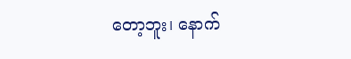တော့ဘူး၊ နောက်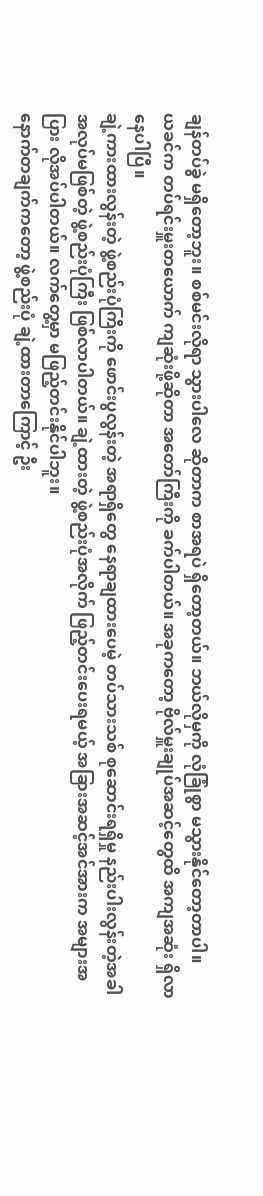ချန်တပ်ခွဲ မရှိတော့ဘူး။ စစ်မင်းလိုရာ သွားပါလေ ဆိုတာက စာအရပဲ ရှိတော့တယ်။ ဘယ်လိုမှကို လုံခြုံစွာ မသွားနိုင်တော့တာပါ။
ယခင်က တပ်ရင်းမှူးတယောက် ကျဆုံးဖို့ဆိုတာ အတော်ကြီးကို ခက်ပါတယ်။ အခုကတော့ ဗိုလ်မှူးချုပ်အဆင့်တွေထိ အကျအဆုံး ရှိလာနေပါပြီ။
ချဲ့ကားထားလွန်းတဲ့ ဖွဲ့စည်းပုံကြီးကို ဖောင်းပွလွန်းတဲ့ အရာရှိတွေ နေရာချထားပေမဲ့ တပ်သားသစ် စုဆောင်းရရှိမှု နည်းပါးလွန်းတဲ့အခါ အလုပ်မဖြစ်တဲ့ ဖွဲ့စည်းပုံကြီး ဖြစ်လာပါတယ်။ ချဲ့ထားတဲ့ ဖွဲ့စည်းပုံအလိုက် ဖြည့်တင်းပေးရမယ့် အခြားအဆင့်အင်အားက အများအပြား လိုအပ်ပါတယ်။ လက်တွေ့မှာ မဖြည့်တင်းနိုင်ပါဘူး။
နောက်တချက်ကတော့ ဖွဲ့စည်းပုံ ချဲ့ထားတာကြောင့် ဦး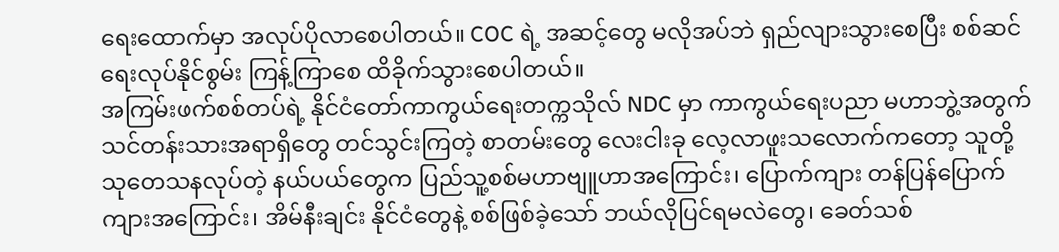ရေးထောက်မှာ အလုပ်ပိုလာစေပါတယ်။ COC ရဲ့ အဆင့်တွေ မလိုအပ်ဘဲ ရှည်လျားသွားစေပြီး စစ်ဆင်ရေးလုပ်နိုင်စွမ်း ကြန့်ကြာစေ ထိခိုက်သွားစေပါတယ်။
အကြမ်းဖက်စစ်တပ်ရဲ့ နိုင်ငံတော်ကာကွယ်ရေးတက္ကသိုလ် NDC မှာ ကာကွယ်ရေးပညာ မဟာဘွဲ့အတွက် သင်တန်းသားအရာရှိတွေ တင်သွင်းကြတဲ့ စာတမ်းတွေ လေးငါးခု လေ့လာဖူးသလောက်ကတော့ သူတို့ သုတေသနလုပ်တဲ့ နယ်ပယ်တွေက ပြည်သူ့စစ်မဟာဗျူဟာအကြောင်း၊ ပြောက်ကျား တန်ပြန်ပြောက်ကျားအကြောင်း၊ အိမ်နီးချင်း နိုင်ငံတွေနဲ့ စစ်ဖြစ်ခဲ့သော် ဘယ်လိုပြင်ရမလဲတွေ၊ ခေတ်သစ်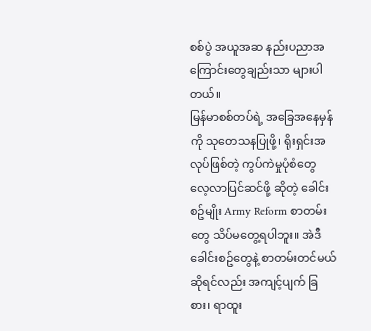စစ်ပွဲ အယူအဆ နည်းပညာအကြောင်းတွေချည်းသာ များပါတယ်။
မြန်မာစစ်တပ်ရဲ့ အခြေအနေမှန်ကို သုတေသနပြုဖို့၊ ရိုးရှင်းအလုပ်ဖြစ်တဲ့ ကွပ်ကဲမှုပုံစံတွေ လေ့လာပြင်ဆင်ဖို့ ဆိုတဲ့ ခေါင်းစဥ်မျိုး Army Reform စာတမ်းတွေ သိပ်မတွေ့ရပါဘူး။ အဲဒီခေါင်းစဥ်တွေနဲ့ စာတမ်းတင်မယ်ဆိုရင်လည်း အကျင့်ပျက် ခြစား၊ ရာထူး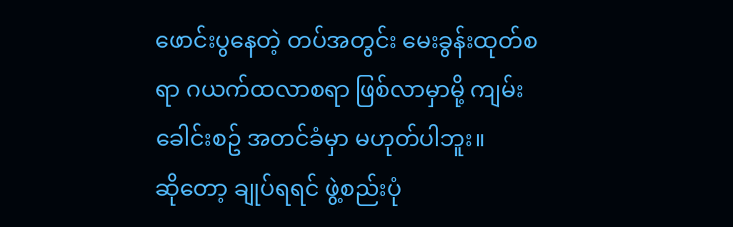ဖောင်းပွနေတဲ့ တပ်အတွင်း မေးခွန်းထုတ်စရာ ဂယက်ထလာစရာ ဖြစ်လာမှာမို့ ကျမ်းခေါင်းစဥ် အတင်ခံမှာ မဟုတ်ပါဘူး။
ဆိုတော့ ချုပ်ရရင် ဖွဲ့စည်းပုံ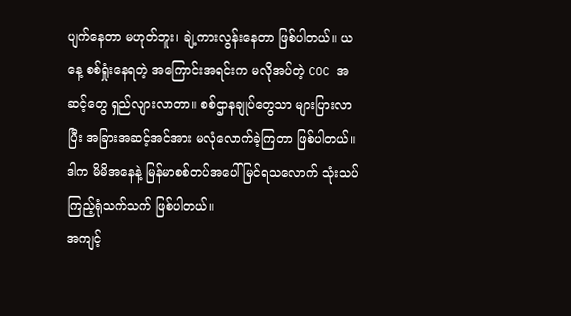ပျက်နေတာ မဟုတ်ဘူး၊ ချဲ့ကားလွန်းနေတာ ဖြစ်ပါတယ်။ ယနေ့ စစ်ရှုံးနေရတဲ့ အကြောင်းအရင်းက မလိုအပ်တဲ့ COC အဆင့်တွေ ရှည်လျားလာတာ။ စစ်ဌာနချုပ်တွေသာ များပြားလာပြီး အခြားအဆင့်အင်အား မလုံလောက်ခဲ့ကြတာ ဖြစ်ပါတယ်။ ဒါက မိမိအနေနဲ့ မြန်မာစစ်တပ်အပေါ် မြင်ရသလောက် သုံးသပ်ကြည့်ရုံသက်သက် ဖြစ်ပါတယ်။
အကျင့်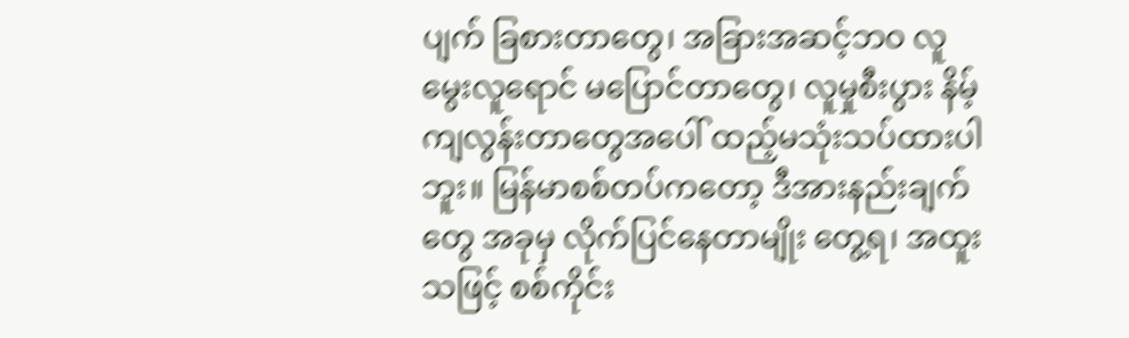ပျက် ခြစားတာတွေ၊ အခြားအဆင့်ဘဝ လူမွေးလူရောင် မပြောင်တာတွေ၊ လူမှုစီးပွား နိမ့်ကျလွန်းတာတွေအပေါ် ထည့်မသုံးသပ်ထားပါဘူး။ မြန်မာစစ်တပ်ကတော့ ဒီအားနည်းချက်တွေ အခုမှ လိုက်ပြင်နေတာမျိုး တွေ့ရ၊ အထူးသဖြင့် စစ်ကိုင်း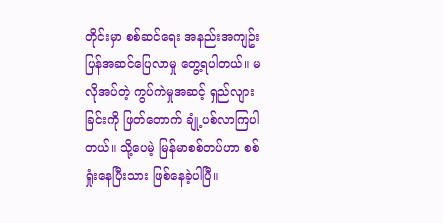တိုင်းမှာ စစ်ဆင်ရေး အနည်းအကျဥ်း ပြန်အဆင်ပြေလာမှု တွေ့ရပါတယ်။ မလိုအပ်တဲ့ ကွပ်ကဲမှုအဆင့် ရှည်လျားခြင်းကို ဖြတ်တောက် ချုံ့ပစ်လာကြပါတယ်။ သို့ပေမဲ့ မြန်မာစစ်တပ်ဟာ စစ်ရှုံးနေပြီးသား ဖြစ်နေခဲ့ပါပြီ။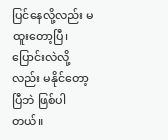ပြင်နေလို့လည်း မထူးတော့ပြီ၊ ပြောင်းလဲလို့လည်း မနိုင်တော့ပြီဘဲ ဖြစ်ပါတယ်။